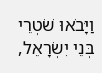וַיָּבֹאוּ שֹׁטְרֵי בְּנֵי יִשְׂרָאֵל,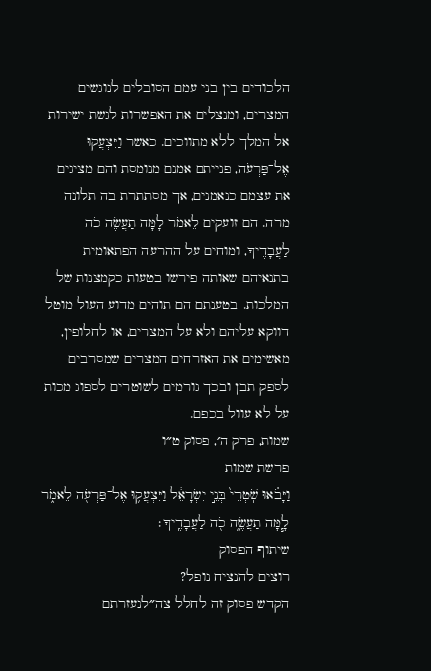הלכודים בין בני עמם הסובלים לנוגשים המצרים, ומנצלים את האפשרות לגשת ישירות אל המלך ללא מתווכים. כאשר וַיִּצְעֲקוּ אֶל־פַּרְעֹה, פנייתם אמנם מנומסת והם מציגים את עצמם כנאמנים, אך מסתתרת בה תלונה מרה. הם זועקים לֵאמֹר לָמָּה תַעֲשֶׂה כֹה לַעֲבָדֶיךָ, ומוחים על ההרעה הפתאומית בתנאיהם שאותה פירשו בטעות כקמצנות של המלכות. בטענתם הם תוהים מדוע העול מוטל דווקא עליהם ולא על המצרים, או לחלופין, מאשימים את האזרחים המצרים שמסרבים לספק תבן ובכך גורמים לשוטרים לספוג מכות על לא עוול בכפם.
שמות, פרק ה׳, פסוק ט״ו
פרשת שמות
וַיָּבֹ֗אוּ שֹֽׁטְרֵי֙ בְּנֵ֣י יִשְׂרָאֵ֔ל וַיִּצְעֲק֥וּ אֶל־פַּרְעֹ֖ה לֵאמֹ֑ר לָ֧מָּה תַעֲשֶׂ֦ה כֹ֖ה לַעֲבָדֶֽיךָ׃
שיתוף הפסוק
רוצים להנציח נופל?
הקדש פסוק זה לחלל צה״לנעזרתם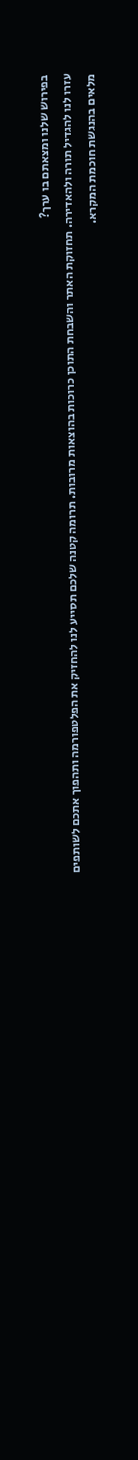בפירוש שלנו ומצאתם בו ערך?
עזרו לנו להגדיל תורה ולהאדירה. תחזוקת האתר והשבחת התוכן כרוכות בהוצאות מרובות. תרומה קטנה שלכם תסייע לנו להחזיק את הפלטפורמה ותהפוך אתכם לשותפים מלאים בהנגשת חוכמת המקרא.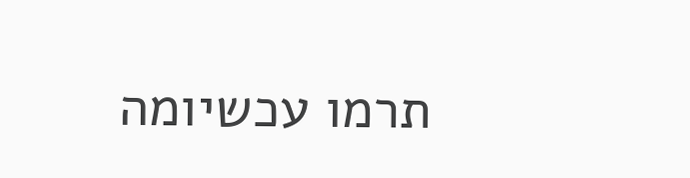תרמו עכשיומה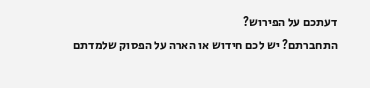דעתכם על הפירוש?
התחברתם? יש לכם חידוש או הארה על הפסוק שלמדתם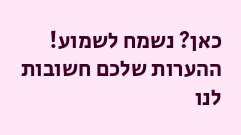כאן? נשמח לשמוע!
ההערות שלכם חשובות לנו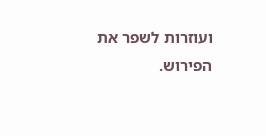ועוזרות לשפר את הפירוש.